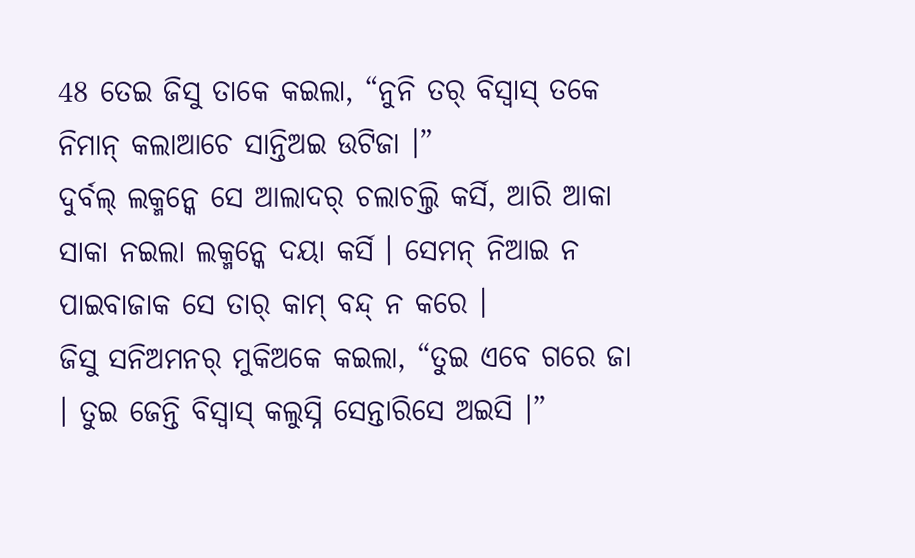48 ତେଇ ଜିସୁ ତାକେ କଇଲା, “ନୁନି ତର୍ ବିସ୍ବାସ୍ ତକେ ନିମାନ୍ କଲାଆଚେ ସାନ୍ତିଅଇ ଉଟିଜା ।”
ଦୁର୍ବଲ୍ ଲକ୍ମନ୍କେ ସେ ଆଲାଦର୍ ଚଲାଚଲ୍ତି କର୍ସି, ଆରି ଆକା ସାକା ନଇଲା ଲକ୍ମନ୍କେ ଦୟା କର୍ସି । ସେମନ୍ ନିଆଇ ନ ପାଇବାଜାକ ସେ ତାର୍ କାମ୍ ବନ୍ଦ୍ ନ କରେ ।
ଜିସୁ ସନିଅମନର୍ ମୁକିଅକେ କଇଲା, “ତୁଇ ଏବେ ଗରେ ଜା । ତୁଇ ଜେନ୍ତି ବିସ୍ବାସ୍ କଲୁସ୍ନି ସେନ୍ତାରିସେ ଅଇସି ।”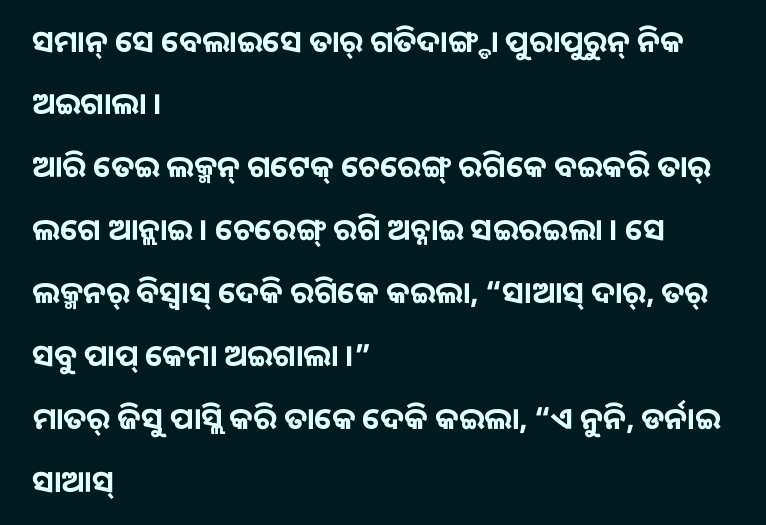ସମାନ୍ ସେ ବେଲାଇସେ ତାର୍ ଗତିଦାଙ୍ଗ୍ଡା ପୁରାପୁରୁନ୍ ନିକ ଅଇଗାଲା ।
ଆରି ତେଇ ଲକ୍ମନ୍ ଗଟେକ୍ ଚେରେଙ୍ଗ୍ ରଗିକେ ବଇକରି ତାର୍ ଲଗେ ଆନ୍ଲାଇ । ଚେରେଙ୍ଗ୍ ରଗି ଅଚ୍ନାଇ ସଇରଇଲା । ସେ ଲକ୍ମନର୍ ବିସ୍ବାସ୍ ଦେକି ରଗିକେ କଇଲା, “ସାଆସ୍ ଦାର୍, ତର୍ ସବୁ ପାପ୍ କେମା ଅଇଗାଲା ।”
ମାତର୍ ଜିସୁ ପାସ୍ଲି କରି ତାକେ ଦେକି କଇଲା, “ଏ ନୁନି, ଡର୍ନାଇ ସାଆସ୍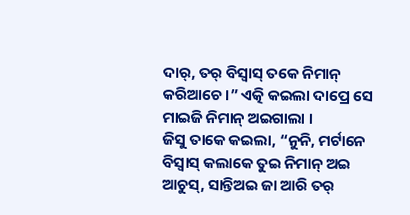ଦାର୍, ତର୍ ବିସ୍ବାସ୍ ତକେ ନିମାନ୍ କରିଆଚେ ।” ଏତ୍କି କଇଲା ଦାପ୍ରେ ସେ ମାଇଜି ନିମାନ୍ ଅଇଗାଲା ।
ଜିସୁ ତାକେ କଇଲା, “ନୁନି, ମର୍ଟାନେ ବିସ୍ବାସ୍ କଲାକେ ତୁଇ ନିମାନ୍ ଅଇ ଆଚୁସ୍, ସାନ୍ତିଅଇ ଜା ଆରି ତର୍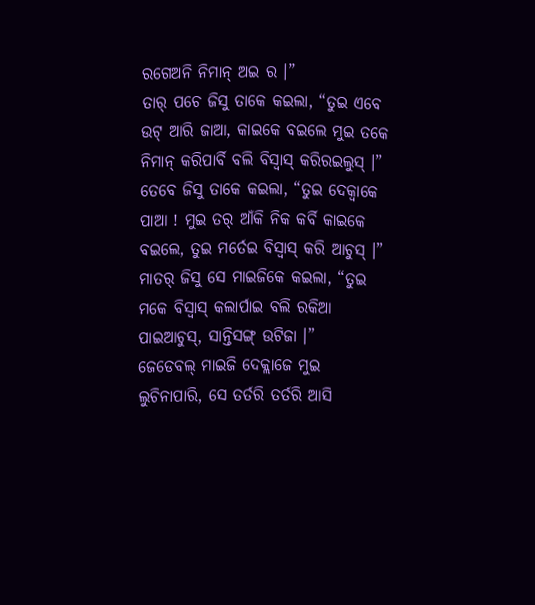ରଗେଅନି ନିମାନ୍ ଅଇ ର ।”
ତାର୍ ପଚେ ଜିସୁ ତାକେ କଇଲା, “ତୁଇ ଏବେ ଉଟ୍ ଆରି ଜାଆ, କାଇକେ ବଇଲେ ମୁଇ ତକେ ନିମାନ୍ କରିପାର୍ବି ବଲି ବିସ୍ବାସ୍ କରିରଇଲୁସ୍ ।”
ତେବେ ଜିସୁ ତାକେ କଇଲା, “ତୁଇ ଦେକ୍ବାକେ ପାଆ ! ମୁଇ ତର୍ ଆଁକି ନିକ କର୍ବି କାଇକେ ବଇଲେ, ତୁଇ ମର୍ତେଇ ବିସ୍ବାସ୍ କରି ଆଚୁସ୍ ।”
ମାତର୍ ଜିସୁ ସେ ମାଇଜିକେ କଇଲା, “ତୁଇ ମକେ ବିସ୍ବାସ୍ କଲାର୍ପାଇ ବଲି ରକିଆ ପାଇଆଚୁସ୍, ସାନ୍ତିସଙ୍ଗ୍ ଉଟିଜା ।”
ଜେଡେବଲ୍ ମାଇଜି ଦେକ୍ଲାଜେ ମୁଇ ଲୁଚିନାପାରି, ସେ ତର୍ତରି ତର୍ତରି ଆସି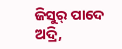ଜିସୁର୍ ପାଦେ ଅଦ୍ରି,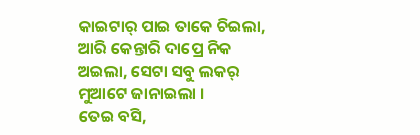କାଇଟାର୍ ପାଇ ତାକେ ଚିଇଲା, ଆରି କେନ୍ତାରି ଦାପ୍ରେ ନିକ ଅଇଲା, ସେଟା ସବୁ ଲକର୍ ମୁଆଟେ ଜାନାଇଲା ।
ତେଇ ବସି,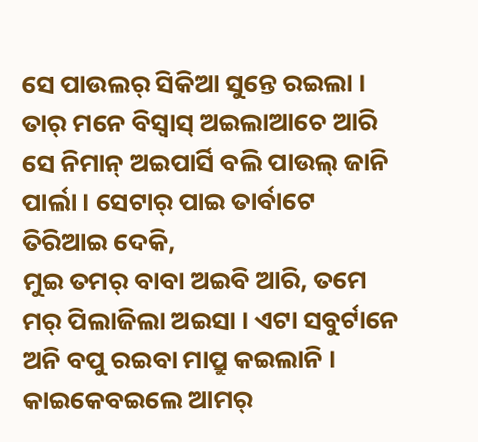ସେ ପାଉଲର୍ ସିକିଆ ସୁନ୍ତେ ରଇଲା । ତାର୍ ମନେ ବିସ୍ବାସ୍ ଅଇଲାଆଚେ ଆରି ସେ ନିମାନ୍ ଅଇପାର୍ସି ବଲି ପାଉଲ୍ ଜାନି ପାର୍ଲା । ସେଟାର୍ ପାଇ ତାର୍ବାଟେ ତିରିଆଇ ଦେକି,
ମୁଇ ତମର୍ ବାବା ଅଇବି ଆରି, ତମେ ମର୍ ପିଲାଜିଲା ଅଇସା । ଏଟା ସବୁର୍ଟାନେ ଅନି ବପୁ ରଇବା ମାପ୍ରୁ କଇଲାନି ।
କାଇକେବଇଲେ ଆମର୍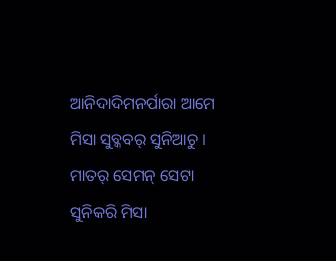ଆନିଦାଦିମନର୍ପାରା ଆମେ ମିସା ସୁବ୍କବର୍ ସୁନିଆଚୁ । ମାତର୍ ସେମନ୍ ସେଟା ସୁନିକରି ମିସା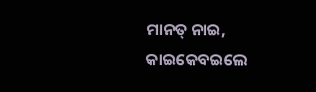ମାନତ୍ ନାଇ, କାଇକେବଇଲେ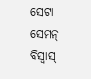ସେଟା ସେମନ୍ ବିସ୍ବାସ୍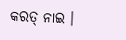କରତ୍ ନାଇ ।